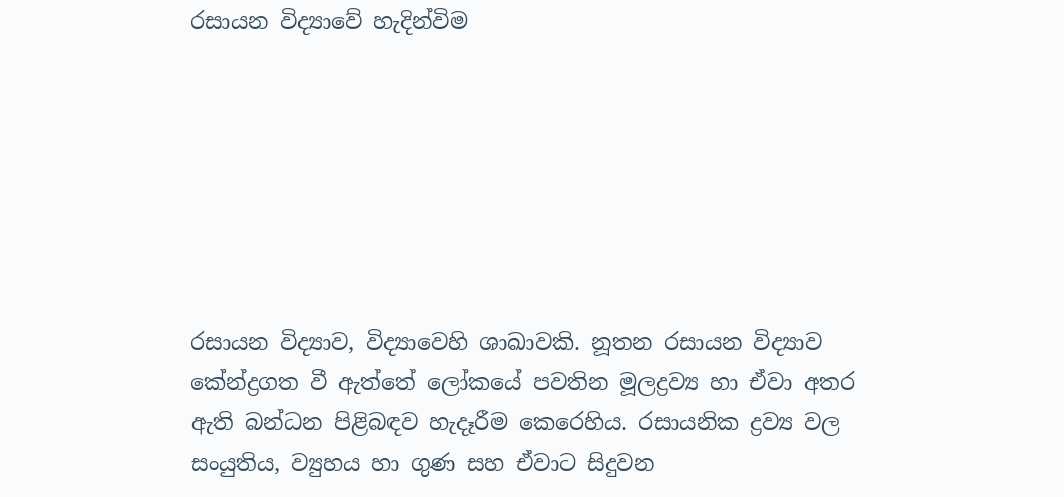රසායන විද්‍යාවේ හැදින්විම







රසායන විද්‍යාව, විද්‍යාවෙහි ශාඛාවකි. නූතන රසායන විද්‍යාව කේන්ද්‍රගත වී ඇත්තේ ලෝකයේ පවතින මූලද්‍රව්‍ය හා ඒවා අතර ඇති බන්ධන පිළිබඳව හැදෑරීම කෙරෙහිය. රසායනික ද්‍රව්‍ය වල සංයුතිය, ව්‍යුහය හා ගුණ සහ ඒවාට සිදුවන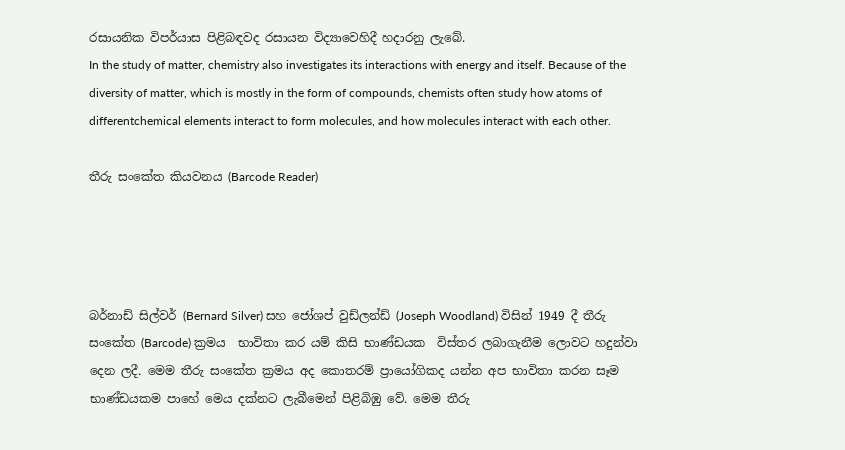රසායනික විපර්යාස පිළිබඳවද රසායන විද්‍යාවෙහිදී හදාරනු ලැබේ.
In the study of matter, chemistry also investigates its interactions with energy and itself. Because of the diversity of matter, which is mostly in the form of compounds, chemists often study how atoms of differentchemical elements interact to form molecules, and how molecules interact with each other.

තීරු සංකේත කියවනය (Barcode Reader)




බර්නාඩ් සිල්වර් (Bernard Silver) සහ ජෝශප් වුඩ්ලන්ඩ් (Joseph Woodland) විසින් 1949 දී තීරු සංකේත (Barcode) ක්‍රමය  භාවිතා කර යම් කිසි භාණ්ඩයක  විස්තර ලබාගැනීම ලොවට හදුන්වා දෙන ලදී. මෙම තීරු සංකේත ක්‍රමය අද කොතරම් ප්‍රායෝගිකද යන්න අප භාවිතා කරන සෑම භාණ්ඩයකම පාහේ මෙය දක්නට ලැබීමෙන් පිළිබිඹු වේ. මෙම තීරු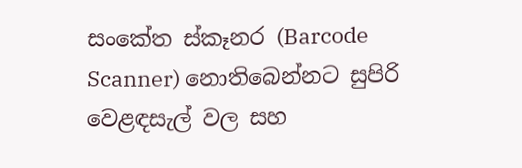සංකේත ස්කෑනර (Barcode Scanner) නොතිබෙන්නට සුපිරි වෙළඳසැල් වල සහ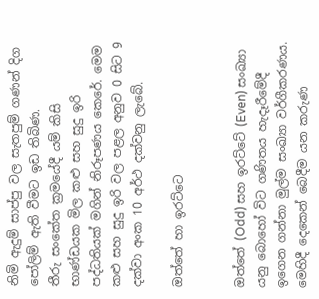නිමි ඇදුම් සාප්පු වල සැතපුම් ගණන් දිග පෝලිම් ඇති වීමට ඉඩ තිබිණ.
තීරු සංකේත ක්‍රමයේදී යම් කිසි භාණ්ඩයක මිල කළු සහ සුදු ඉරි පද්ධතියක් මගින් නිරූපණය කෙරේ. මෙම කළු සහ සුදු ඉරි වල පළල අනුව 0 සිට 9 දක්වා අංක 10 අර්ථ දක්වනු ලැබේ.

ඔත්තේ හා ඉරට්ටෙ


ඔත්තේ (Odd) සහ ඉරට්ටේ (Even) සංඛ්‍යා යනු බොහෝ විට ගණිතය හැදෑරීමේදී ඉගෙන ගන්නා මුල්ම සංඛ්‍යා වර්ගීකරණය. මෙහිදී දෙකෙන් බෙදීම යන කරුණ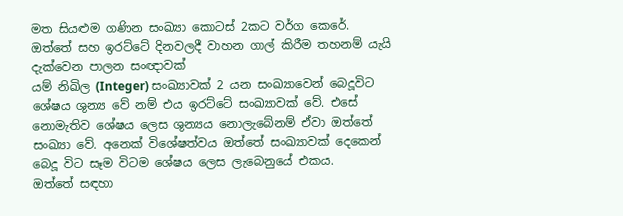මත ‍සියළුම ගණින සංඛ්‍යා කොටස් 2කට වර්ග කෙරේ.
ඔත්තේ සහ ඉරට්ටේ දිනවලදී වාහන ගාල් කිරීම තහනම් යැයි දැක්වෙන පාලන සංඥාවක්
යම් නිඛිල (Integer) සංඛ්‍යාවක් 2 යන සංඛ්‍යාවෙන් බෙදූවිට ශේෂය ශුන්‍ය වේ නම් එය ඉරට්ටේ සංඛ්‍යාවක් වේ. එසේ නොමැතිව ශේෂය ලෙස ශුන්‍යය නොලැබේනම් ඒවා ඔත්තේ සංඛ්‍යා වේ. අනෙක් විශේෂත්වය ඔත්තේ සංඛ්‍යාවක් දෙකෙන් බෙදූ විට සෑම විටම ශේෂය ලෙස ලැබෙනුයේ එකය.
ඔත්තේ සඳහා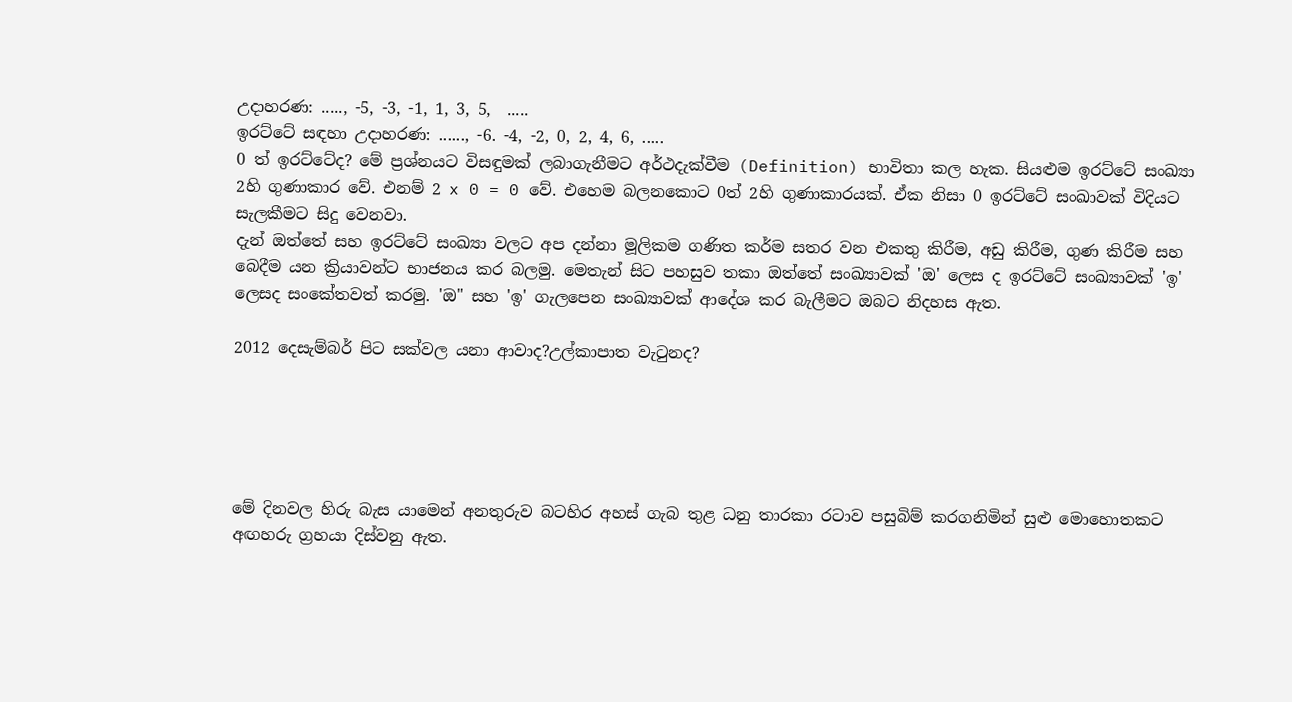උදාහරණ: ....., -5, -3, -1, 1, 3, 5,  .....
ඉරට්ටේ සඳහා උදාහරණ: ......, -6. -4, -2, 0, 2, 4, 6, .....
0 ත් ඉරට්ටේද? මේ ප්‍රශ්නයට විසඳුමක් ලබාගැනීමට අර්ථදැක්වීම (Definition) භාවිතා කල හැක. සියළුම ඉරට්ටේ සංඛ්‍යා 2හි ගුණාකාර වේ. එනම් 2 x 0 = 0 වේ. එහෙම බලනකොට 0ත් 2හි ගුණාකාරයක්. ඒක නිසා 0 ඉරට්ටේ සංඛාවක් විදියට සැලකීමට සිදු වෙනවා.
දැන් ඔත්තේ සහ ඉරට්ටේ සංඛ්‍යා වලට අප දන්නා මූලිකම ගණිත කර්ම සතර වන එකතු කිරීම, අඩු කිරීම, ගුණ කිරීම සහ බෙදීම යන ක්‍රියාවන්ට භාජනය කර බලමු. මෙතැන් සිට පහසුව තකා ඔත්තේ සංඛ්‍යාවක් 'ඔ' ලෙස ද ඉරට්ටේ සංඛ්‍යාවක් 'ඉ' ලෙසද සංකේතවත් කරමු. 'ඔ" සහ 'ඉ' ගැලපෙන සංඛ්‍යාවක් ආදේශ කර බැලීමට ඔබට නිදහස ඇත.

2012 දෙසැම්බර් පිට සක්වල යනා ආවාද?උල්කාපාත වැ‍ටුනද?





මේ දිනවල හිරු බැස යාමෙන් අනතුරුව බටහිර අහස් ගැබ තුළ ධනු තාරකා රටාව පසුබිම් කරගනිමින් සුළු මොහොතකට අඟහරු ග්‍රහයා දිස්වනු ඇත.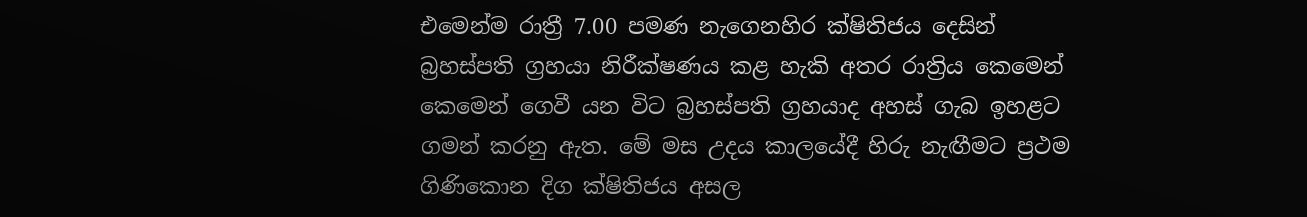එමෙන්ම රාත්‍රී 7.00 පමණ නැගෙනහිර ක්ෂිතිජය දෙසින් බ්‍රහස්පති ග්‍රහයා නිරීක්ෂණය කළ හැකි අතර රාත්‍රිය කෙමෙන් කෙමෙන් ගෙවී යන විට බ්‍රහස්පති ග්‍රහයාද අහස් ගැබ ඉහළට ගමන් කරනු ඇත. මේ මස උදය කාලයේදී හිරු නැඟීමට ප්‍රථම ගිණිකොන දිග ක්ෂිතිජය අසල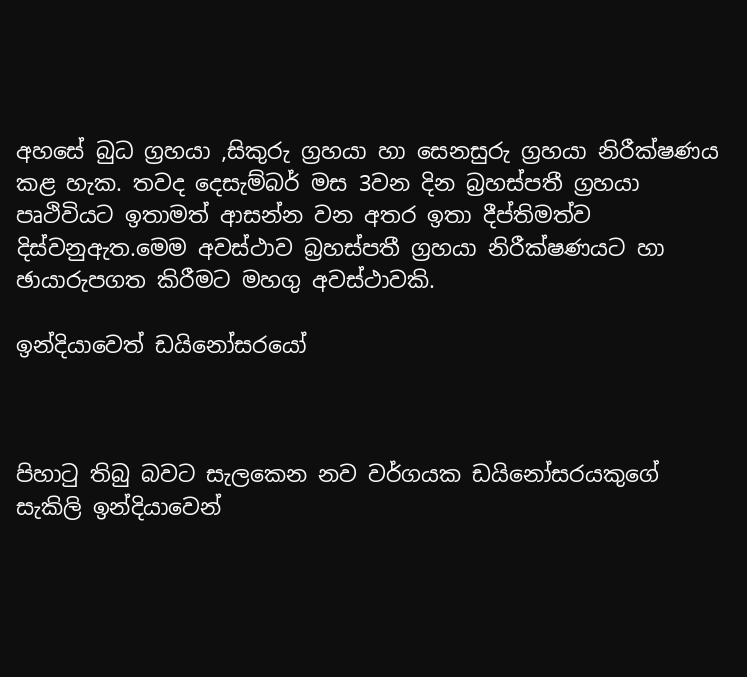අහසේ බුධ ග්‍රහයා ,සිකුරු ග්‍රහයා හා සෙනසුරු ග්‍රහයා නිරීක්ෂණය කළ හැක. තවද දෙසැම්බර් මස 3වන දින බ්‍රහස්පතී ග්‍රහයා පෘථිවියට ඉතාමත් ආසන්න වන අතර ඉතා දීප්තිමත්ව දිස්වනුඇත.මෙම අවස්ථාව බ්‍රහස්පතී ග්‍රහයා නිරීක්ෂණයට හා ඡායාරුපගත කිරීමට මහගු අවස්ථාවකි.

ඉන්දියාවෙත් ඩයිනෝසරයෝ



පිහාටු තිබු බවට සැලකෙන නව වර්ගයක ඩයිනෝසරයකුගේ සැකිලි ඉන්දියාවෙන්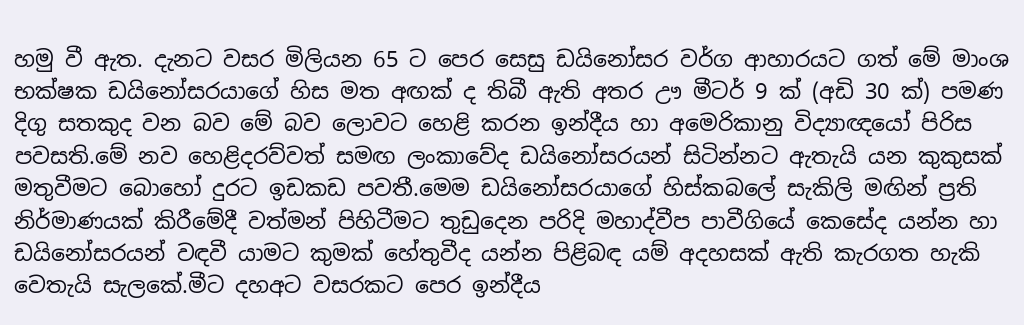හමු වී ඇත. දැනට වසර මිලියන 65 ට පෙර සෙසු ඩයිනෝසර වර්ග ආහාරයට ගත් මේ මාංශ භක්ෂක ඩයිනෝසරයාගේ හිස මත අඟක් ද තිබී ඇති අතර ඌ මීටර් 9 ක් (අඩි 30 ක්) පමණ දිගු සතකුද වන බව මේ බව ලොවට හෙළි කරන ඉන්දීය හා අමෙරිකානු විද්‍යාඥයෝ පිරිස පවසති.මේ නව හෙළිදරව්වත් සමඟ ලංකාවේද ඩයිනෝසරයන් සිටින්නට ඇතැයි යන කුකුසක් මතුවීමට බොහෝ දුරට ඉඩකඩ පවතී.මෙම ඩයිනෝසරයාගේ හිස්කබලේ සැකිලි මඟින් ප්‍රති නිර්මාණයක් කිරීමේදී වත්මන් පිහිටීමට තුඩුදෙන පරිදි මහාද්වීප පාවීගියේ කෙසේද යන්න හා ඩයිනෝසරයන් වඳවී යාමට කුමක් හේතුවීද යන්න පිළිබඳ යම් අදහසක් ඇති කැරගත හැකි වෙතැයි සැලකේ.මීට දහඅට වසරකට පෙර ඉන්දීය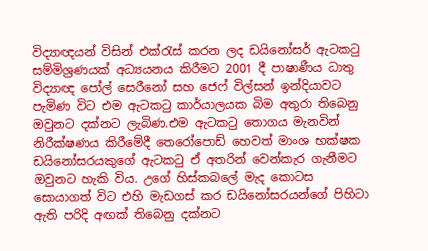විද්‍යාඥයන් විසින් එක්රැස් කරන ලද ඩයිනෝසර් ඇටකටු සම්මිශ්‍රණයක් අධ්‍යයනය කිරීමට 2001 දී පාෂාණීය ධාතු විද්‍යාඥ පෝල් සෙරීනෝ සහ ජෙෆ් විල්සන් ඉන්දියාවට පැමිණ විට එම ඇටකටු කාර්යාලයක බිම අතුරා තිබෙනු ඔවුනට දක්නට ලැබිණ.එම ඇටකටු තොගය මැනවින් නිරීක්ෂණය කිරීමේදී තෙරෝපොඩ් හෙවත් මාංශ භක්ෂක ඩයිනෝසරයකුගේ ඇටකටු ඒ අතරින් වෙන්කැර ගැනීමට ඔවුනට හැකි විය. උගේ හිස්කබලේ මැද කොටස සොයාගත් විට එහි මැඩගස් කර ඩයිනෝසරයන්ගේ පිහිටා ඇති පරිදි අඟක් තිබෙනු දක්නට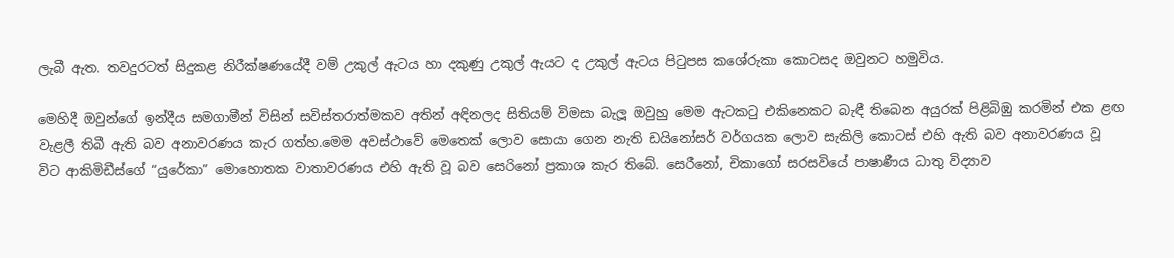ලැබී ඇත. තවදුරටත් සිදුකළ නිරීක්ෂණයේදී වම් උකුල් ඇටය හා දකුණු උකුල් ඇයට ද උකුල් ඇටය පිටුපස කශේරුකා කොටසද ඔවුනට හමුවිය.

මෙහිදී ඔවුන්ගේ ඉන්දීය සමගාමීන් විසින් සවිස්තරාත්මකව අතින් අඳිනලද සිතියම් විමසා බැලූ ඔවුහු මෙම ඇටකටු එකිනෙකට බැඳී තිබෙන අයුරක් පිළිබිඹු කරමින් එක ළඟ වැළලී තිබී ඇති බව අනාවරණය කැර ගත්හ.මෙම අවස්ථාවේ මෙතෙක් ලොව සොයා ගෙන නැති ඩයිනෝසර් වර්ගයක ලොව සැකිලි කොටස් එහි ඇති බව අනාවරණය වූ විට ආකිමිඩීස්ගේ “යුරේකා” මොහොතක වාතාවරණය එහි ඇති වූ බව සෙරිනෝ ප්‍රකාශ කැර තිබේ. සෙරීනෝ, චිකාගෝ සරසවියේ පාෂාණීය ධාතු විද්‍යාව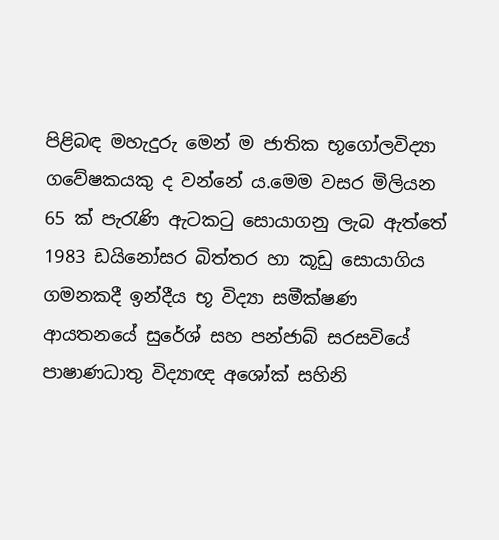පිළිබඳ මහැදුරු මෙන් ම ජාතික භූගෝලවිද්‍යා ගවේෂකයකු ද වන්නේ ය.මෙම වසර මිලියන 65 ක් පැරැණි ඇටකටු සොයාගනු ලැබ ඇත්තේ 1983 ඩයිනෝසර බිත්තර හා කූඩු සොයාගිය ගමනකදී ඉන්දීය භූ විද්‍යා සමීක්ෂණ ආයතනයේ සුරේශ් සහ පන්ජාබ් සරසවියේ පාෂාණධාතු විද්‍යාඥ අශෝක් සහිනි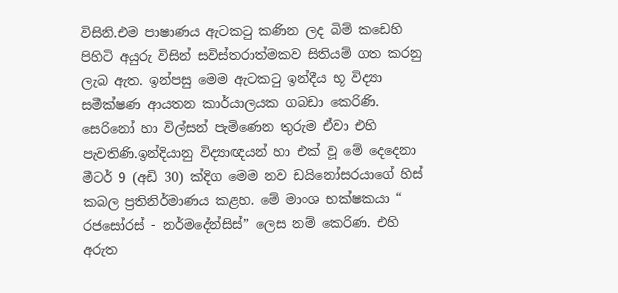විසිනි.එම පාෂාණය ඇටකටු කණින ලද බිම් කඩෙහි පිහිටි අයුරු විසින් සවිස්තරාත්මකව සිතියම් ගත කරනු ලැබ ඇත. ඉන්පසු මෙම ඇටකටු ඉන්දීය භූ විද්‍යා සමීක්ෂණ ආයතන කාර්යාලයක ගබඩා කෙරිණි. සෙරිනෝ හා විල්සන් පැමිණෙන තුරුම ඒවා එහි පැවතිණි.ඉන්දියානු විද්‍යාඥයන් හා එක් වූ මේ දෙදෙනා මීටර් 9 (අඩි 30) ක්දිග මෙම නව ඩයිනෝසරයාගේ හිස් කබල ප්‍රතිනිර්මාණය කළහ. මේ මාංශ භක්ෂකයා “ රජසෝරස් - නර්මදේන්සිස්” ලෙස නම් කෙරිණ. එහි අරුත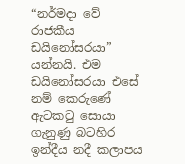“නර්මදා වේ රාජකීය ඩයිනෝසරයා” යන්නයි. එම ඩයිනෝසරයා එසේ නම් කෙරුණේ ඇටකටු සොයා ගැනුණු බටහිර ඉන්දීය නදී කලාපය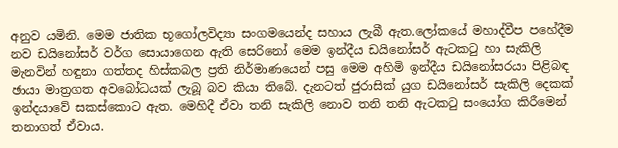අනුව යමිනි. මෙම ජාතික භූගෝලවිද්‍යා සංගමයෙන්ද සහාය ලැබී ඇත.ලෝකයේ මහාද්වීප පහේදීම නව ඩයිනෝසර් වර්ග සොයාගෙන ඇති සෙරිනෝ මෙම ඉන්දීය ඩයිනෝසර් ඇටකටු හා සැකිලි මැනවින් හඳුනා ගත්තද හිස්කබල ප්‍රති නිර්මාණයෙන් පසු මෙම අහිමි ඉන්දීය ඩයිනෝසරයා පිළිබඳ ඡායා මාත්‍රගත අවබෝධයක් ලැබූ බව කියා තිබේ. දැනටත් ජුරාසික් යුග ඩයිනෝසර් සැකිලි දෙකක් ඉන්දයාවේ සකස්කොට ඇත. මෙහිදී ඒවා තනි සැකිලි නොව තනි තනි ඇටකටු සංයෝග කිරීමෙන් තනාගත් ඒවාය.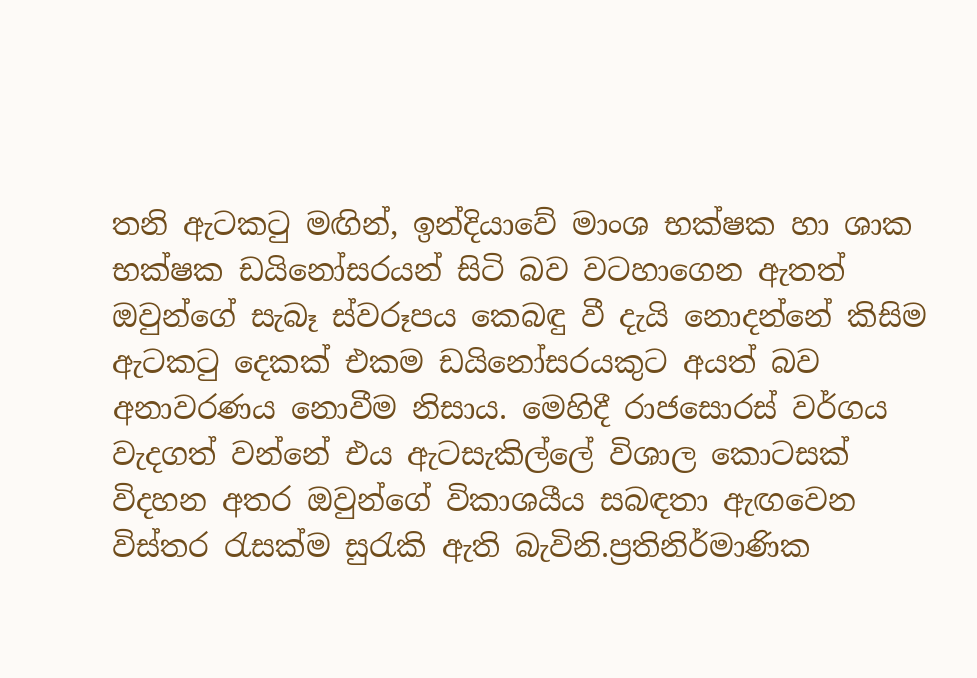තනි ඇටකටු මඟින්, ඉන්දියාවේ මාංශ භක්ෂක හා ශාක භක්ෂක ඩයිනෝසරයන් සිටි බව වටහාගෙන ඇතත් ඔවුන්ගේ සැබෑ ස්වරූපය කෙබඳු වී දැයි නොදන්නේ කිසිම ඇටකටු දෙකක් එකම ඩයිනෝසරයකුට අයත් බව අනාවරණය නොවීම නිසාය. මෙහිදී රාජසොරස් වර්ගය වැදගත් වන්නේ එය ඇටසැකිල්ලේ විශාල කොටසක් විදහන අතර ඔවුන්ගේ විකාශයීය සබඳතා ඇඟවෙන විස්තර රැසක්ම සුරැකි ඇති බැවිනි.ප්‍රතිනිර්මාණික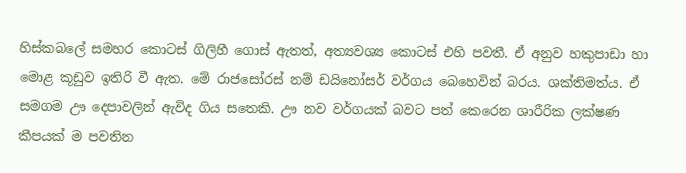හිස්කබලේ සමහර කොටස් ගිලිහී ගොස් ඇතත්, අත්‍යවශ්‍ය කොටස් එහි පවතී. ඒ අනුව හකුපාඩා හා මොළ කූඩුව ඉතිරි වී ඇත. මේ රාජසෝරස් නම් ඩයිනෝසර් වර්ගය බෙහෙවින් බරය. ශක්තිමත්ය. ඒ සමගම ඌ දෙපාවලින් ඇවිද ගිය සතෙකි. ඌ නව වර්ගයක් බවට පත් කෙරෙන ශාරීරික ලක්ෂණ කීපයක් ම පවතින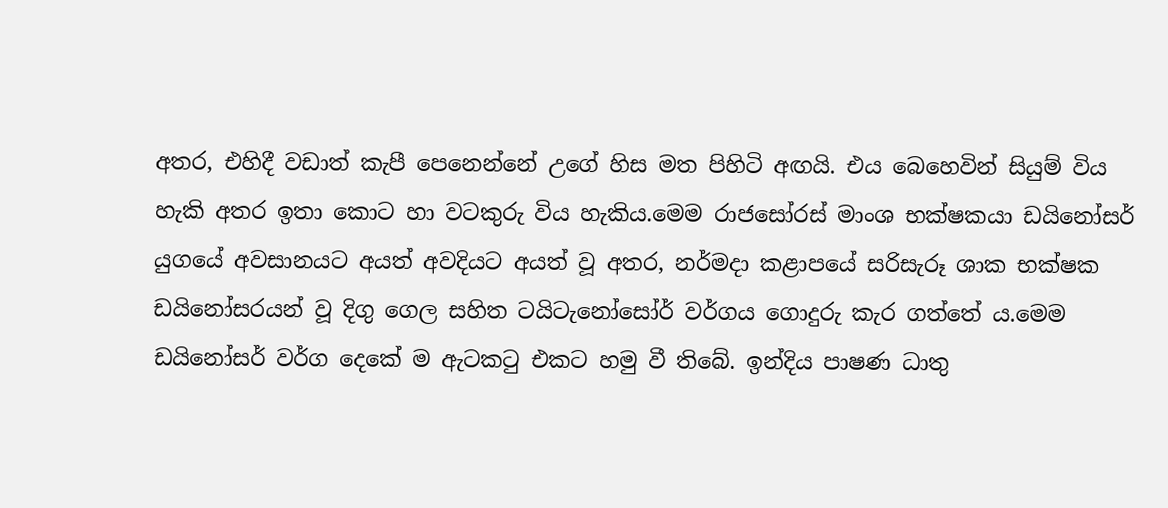අතර, එහිදී වඩාත් කැපී පෙනෙන්නේ උගේ හිස මත පිහිටි අඟයි. එය බෙහෙවින් සියුම් විය හැකි අතර ඉතා කොට හා වටකුරු විය හැකිය.මෙම රාජසෝරස් මාංශ භක්ෂකයා ඩයිනෝසර් යුගයේ අවසානයට අයත් අවදියට අයත් වූ අතර, නර්මදා කළාපයේ සරිසැරූ ශාක භක්ෂක ඩයිනෝසරයන් වූ දිගු ගෙල සහිත ටයිටැනෝසෝර් වර්ගය ගොදුරු කැර ගත්තේ ය.මෙම ඩයිනෝසර් වර්ග දෙකේ ම ඇටකටු එකට හමු වී තිබේ. ඉන්දිය පාෂණ ධාතු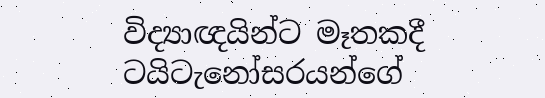විද්‍යාඥයින්ට මෑතකදී ටයිටැනෝසරයන්ගේ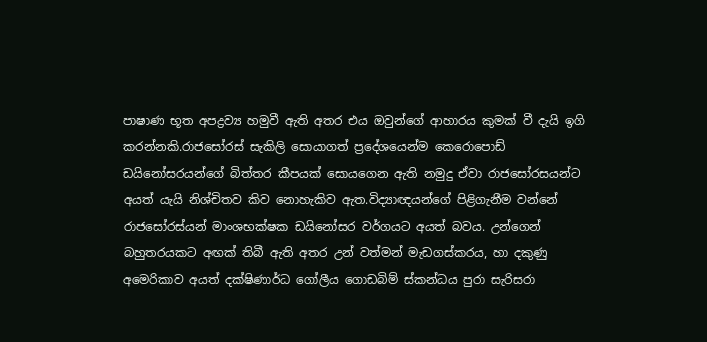පාෂාණ භූත අපද්‍රව්‍ය හමුවී ඇති අතර එය ඔවුන්ගේ ආහාරය කුමක් වී දැයි ඉගි කරන්නකි.රාජසෝරස් සැකිලි සොයාගත් ප්‍රදේශයෙන්ම කෙරොපොඩ් ඩයිනෝසරයන්ගේ බිත්තර කීපයක් සොයගෙන ඇති නමුදු ඒවා රාජසෝරසයන්ට අයත් යැයි නිශ්චිතව කිව නොහැකිව ඇත.විද්‍යාඥයන්ගේ පිළිගැනීම වන්නේ රාජසෝරස්යන් මාංශභක්ෂක ඩයිනෝසර වර්ගයට අයත් බවය. උන්ගෙන් බහුතරයකට අඟක් තිබී ඇති අතර උන් වත්මන් මැඩගස්කරය, හා දකුණු අමෙරිකාව අයත් දක්ෂිණාර්ධ ගෝලීය ගොඩබිම් ස්කන්ධය පුරා සැරිසරා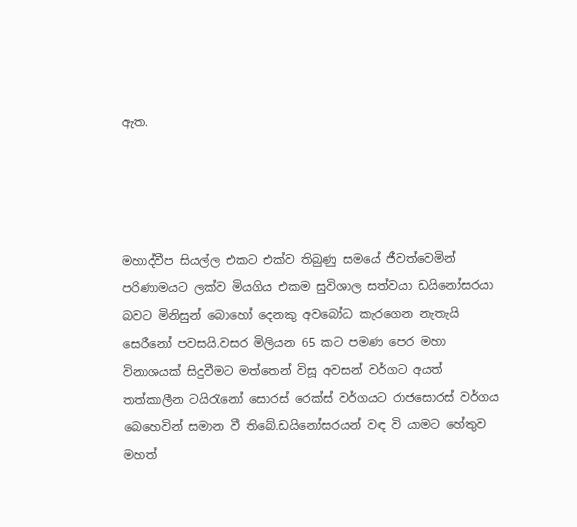ඇත.




මහාද්වීප සියල්ල එකට එක්ව තිබුණු සමයේ ජීවත්වෙමින් පරිණාමයට ලක්ව මියගිය එකම සුවිශාල සත්වයා ඩයිනෝසරයා බවට මිනිසුන් බොහෝ දෙනකු අවබෝධ කැරගෙන නැතැයි සෙරීනෝ පවසයි.වසර මිලියන 65 කට පමණ පෙර මහා විනාශයක් සිදුවීමට මත්තෙන් විසූ අවසන් වර්ගට අයත් තත්කාලීන ටයිරැනෝ සොරස් රෙක්ස් වර්ගයට රාජසොරස් වර්ගය බෙහෙවින් සමාන වී තිබේ.ඩයිනෝසරයන් වඳ වි යාමට හේතුව මහත්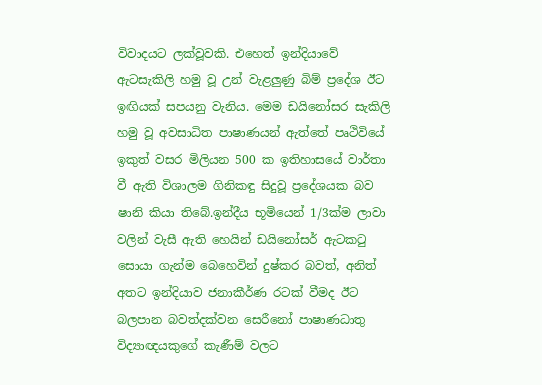විවාදයට ලක්වූවකි. එහෙත් ඉන්දියාවේ ඇටසැකිලි හමු වූ උන් වැළලුණු බිම් ප්‍රදේශ ඊට ඉඟියක් සපයනු වැනිය. මෙම ඩයිනෝසර සැකිලි හමු වූ අවසාධිත පාෂාණයන් ඇත්තේ පෘථිවියේ ඉකුත් වසර මිලියන 500 ක ඉතිහාසයේ වාර්තා වී ඇති විශාලම ගිනිකඳු සිදුවූ ප්‍රදේශයක බව ෂානි කියා තිබේ.ඉන්දීය භූමියෙන් 1/3ක්ම ලාවා වලින් වැසී ඇති හෙයින් ඩයිනෝසර් ඇටකටු සොයා ගැන්ම බෙහෙවින් දුෂ්කර බවත්, අනිත් අතට ඉන්දියාව ජනාකීර්ණ රටක් වීමද ඊට බලපාන බවත්දක්වන සෙරීනෝ පාෂාණධාතු විද්‍යාඥයකුගේ කැණීම් වලට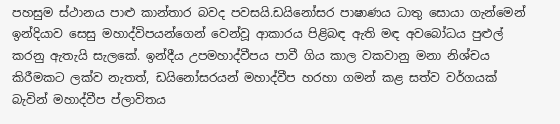පහසුම ස්ථානය පාළු කාන්තාර බවද පවසයි.ඩයිනෝසර පාෂාණය ධාතු සොයා ගැන්මෙන් ඉන්දියාව සෙසු මහාද්විපයන්ගෙන් වෙන්වූ ආකාරය පිළිබඳ ඇති මඳ අවබෝධය පුළුල් කරනු ඇතැයි සැලකේ. ඉන්දීය උපමහාද්වීපය පාවී ගිය කාල වකවානු මනා නිශ්චය කිරීමකට ලක්ව නැතත්, ඩයිනෝසරයන් මහාද්වීප හරහා ගමන් කළ සත්ව වර්ගයක් බැවින් මහාද්වීප ප්ලාවිතය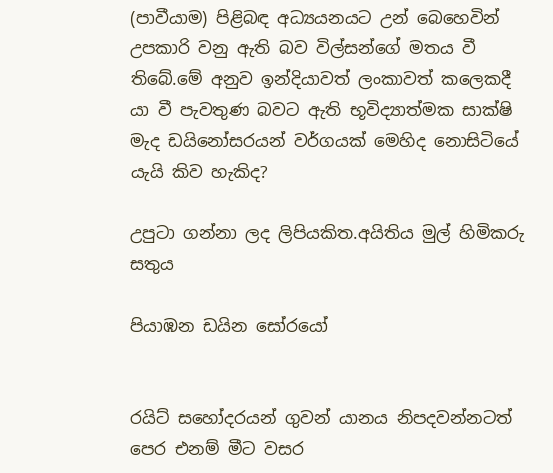(පාවීයාම) පිළිබඳ අධ්‍යයනයට උන් බෙහෙවින් උපකාරි වනු ඇති බව විල්සන්ගේ මතය වී තිබේ.මේ අනුව ඉන්දියාවත් ලංකාවත් කලෙකදී යා වී පැවතුණ බවට ඇති භූවිද්‍යාත්මක සාක්ෂි මැද ඩයිනෝසරයන් වර්ගයක් මෙහිද නොසිටියේ යැයි කිව හැකිද?

උපුටා ගන්නා ලද ලිපියකිත.අයිතිය මුල් හිමිකරු සතුය

පියාඹන ඩයින සෝරයෝ


රයිට් සහෝදරයන් ගුවන් යානය නිපදවන්නටත් පෙර එනම් මීට වසර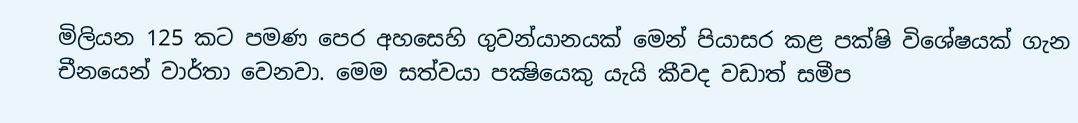මිලියන 125 කට පමණ පෙර අහසෙහි ගුවන්යානයක් මෙන් පියාසර කළ පක්ෂි විශේෂයක් ගැන චීනයෙන් වාර්තා වෙනවා. මෙම සත්වයා පක්‍ෂියෙකු යැයි කීවද වඩාත් සමීප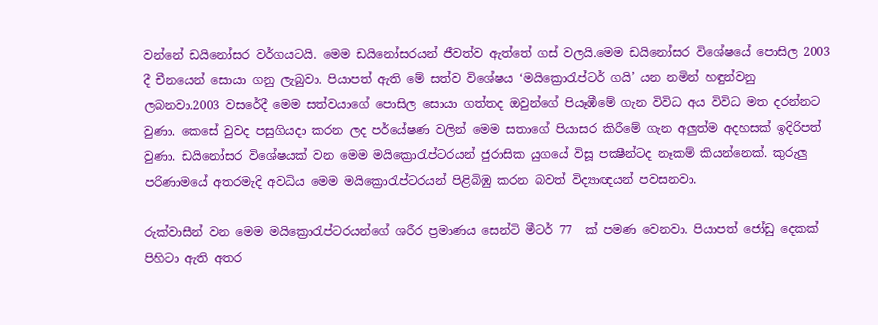වන්නේ ඩයිනෝසර වර්ගයටයි. මෙම ඩයිනෝසරයන් ජීවත්ව ඇත්තේ ගස් වලයි.මෙම ඩයිනෝසර විශේෂයේ පොසිල 2003 දී චීනයෙන් සොයා ගනු ලැබුවා. පියාපත් ඇති මේ සත්ව විශේෂය ‘මයික්‍රොරැප්ටර් ගයි’ යන නමින් හඳුන්වනු ලබනවා.2003 වසරේදී මෙම සත්වයාගේ පොසිල සොයා ගත්තද ඔවුන්ගේ පියෑඹීමේ ගැන විවිධ අය විවිධ මත දරන්නට වුණා. කෙසේ වුවද පසුගියදා කරන ලද පර්යේෂණ වලින් මෙම සතාගේ පියාසර කිරීමේ ගැන අලුත්ම අදහසක් ඉදිරිපත් වුණා. ඩයිනෝසර විශේෂයක් වන මෙම මයික්‍රොරැප්ටරයන් ජුරාසික යුගයේ විසූ පක්‍ෂීන්ටද නෑකම් කියන්නෙක්. කුරුලු පරිණාමයේ අතරමැදි අවධිය මෙම මයික්‍රොරැප්ටරයන් පිළිබිඹු කරන බවත් විද්‍යාඥයන් පවසනවා.

රුක්වාසීන් වන මෙම මයික්‍රොරැප්ටරයන්ගේ ශරීර ප්‍රමාණය සෙන්ටි මීටර් 77  ක් පමණ වෙනවා. පියාපත් ජෝඩු දෙකක් පිහිටා ඇති අතර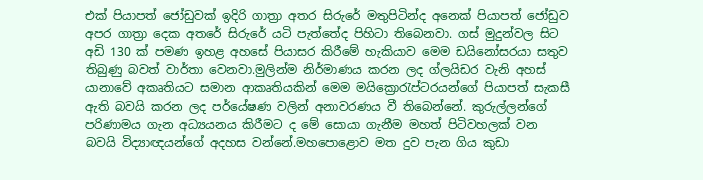එක් පියාපත් ජෝඩුවක් ඉදිරි ගාත්‍රා අතර සිරුරේ මතුපිටින්ද අනෙක් පියාපත් ජෝඩුව අපර ගාත්‍රා දෙක අතරේ සිරුරේ යටි පැත්තේද පිහිටා තිබෙනවා. ගස් මුදුන්වල සිට අඩි 130 ක් පමණ ඉහළ අහසේ පියාසර කිරීමේ හැකියාව මෙම ඩයිනෝසරයා සතුව තිබුණු බවත් වාර්තා වෙනවා.මුලින්ම නිර්මාණය කරන ලද ග්ලයිඩර වැනි අහස් යානාවේ අකෘතියට සමාන ආකෘතියකින් මෙම මයික්‍රොරැප්ටරයන්ගේ පියාපත් සැකසී ඇති බවයි කරන ලද පර්යේෂණ වලින් අනාවරණය වී තිබෙන්නේ. කුරුල්ලන්ගේ පරිණාමය ගැන අධ්‍යයනය කිරීමට ද මේ සොයා ගැනීම මහත් පිටිවහලක් වන බවයි විද්‍යාඥයන්ගේ අදහස වන්නේ.මහපොළොව මත දුව පැන ගිය කුඩා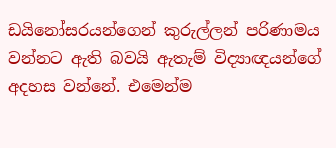ඩයිනෝසරයන්ගෙන් කුරුල්ලන් පරිණාමය වන්නට ඇති බවයි ඇතැම් විද්‍යාඥයන්ගේ අදහස වන්නේ. එමෙන්ම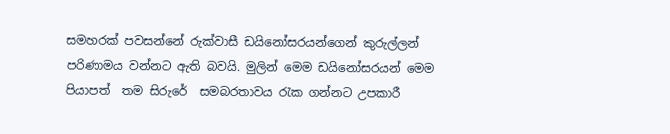සමහරක් පවසන්නේ රුක්වාසී ඩයිනෝසරයන්ගෙන් කුරුල්ලන් පරිණාමය වන්නට ඇති බවයි. මුලින් මෙම ඩයිනෝසරයන් මෙම පියාපත්  තම සිරුරේ  සමබරතාවය රැක ගන්නට උපකාරී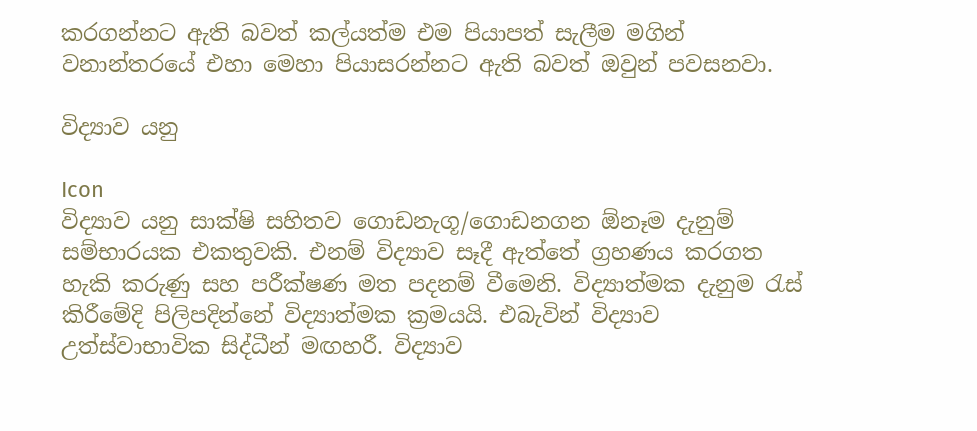කරගන්නට ඇති බවත් කල්යත්ම එම පියාපත් සැලීම මගින් වනාන්තරයේ එහා මෙහා පියාසරන්නට ඇති බවත් ඔවුන් පවසනවා.

විද්‍යාව යනු

Icon
විද්‍යාව යනු සාක්ෂි සහිතව ගොඩනැගූ/ගොඩනගන ඕනෑම දැනුම් සම්භාරයක එකතුවකි. එනම් විද්‍යාව සෑදී ඇත්තේ ග්‍රහණය කරගත හැකි කරුණු සහ පරීක්ෂණ මත පදනම් වීමෙනි. විද්‍යාත්මක දැනුම රැස් කිරීමේදි පිලිපදින්නේ විද්‍යාත්මක ක්‍රමයයි. එබැවින් විද්‍යාව උත්ස්වාභාවික සිද්ධීන් මඟහරී. විද්‍යාව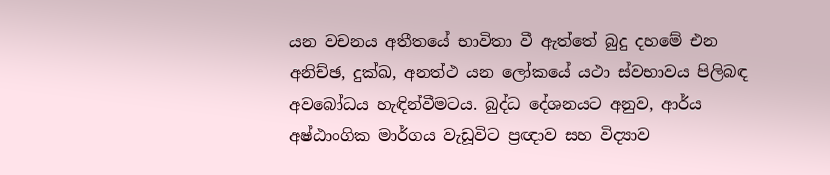යන වචනය අතීතයේ භාවිතා වී ඇත්තේ බුදු දහමේ එන අනිච්ඡ, දුක්ඛ, අනත්ථ යන ලෝකයේ යථා ස්වභාවය පිලිබඳ අවබෝධය හැඳින්වීමටය. බුද්ධ දේශනයට අනුව, ආර්ය අෂ්ඨාංගික මාර්ගය වැඩූවිට ප්‍රඥාව සහ විද්‍යාව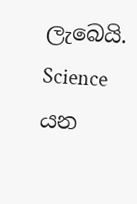ලැබෙයි. Science යන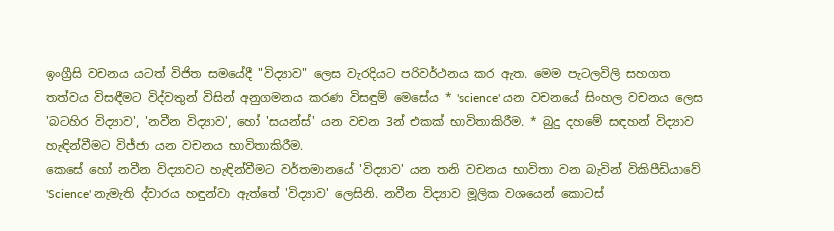ඉංග්‍රීසි වචනය යටත් විජිත සමයේදී "විද්‍යාව" ලෙස වැරදියට පරිවර්ථනය කර ඇත. මෙම පැටලවිලි සහගත තත්වය විසඳීමට විද්වතුන් විසින් අනුගමනය කරණ විසඳුම් මෙසේය * 'science' යන වචනයේ සිංහල වචනය ලෙස 'බටහිර විද්‍යාව', 'නවීන විද්‍යාව', හෝ 'සයන්ස්' යන වචන 3න් එකක් භාවිතාකිරීම. * බුදු දහමේ සඳහන් විද්‍යාව හැඳින්වීමට විජ්ජා යන වචනය භාවිතාකිරීම.
කෙසේ හෝ නවීන විද්‍යාවට හැඳින්වීමට වර්තමානයේ 'විද්‍යාව' යන තනි වචනය භාවිතා වන බැවින් විකිපීඩියාවේ 'Science' නැමැති ද්වාරය හඳුන්වා ඇත්තේ 'විද්‍යාව' ලෙසිනි. නවීන විද්‍යාව මූලික වශයෙන් කොටස්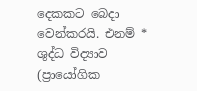දෙකකට බෙදා වෙන්කරයි. එනම් * ශුද්ධ විද්‍යාව (ප්‍රායෝගික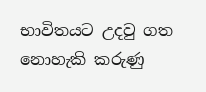භාවිතයට උදවු ගත නොහැකි කරුණු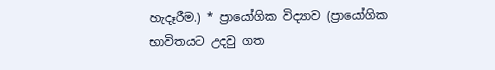හැදෑරීම.) * ප්‍රායෝගික විද්‍යාව (ප්‍රායෝගික භාවිතයට උදවු ගත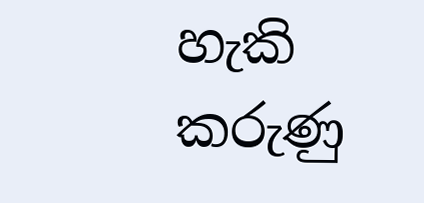හැකි කරුණු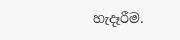හැදෑරීම.